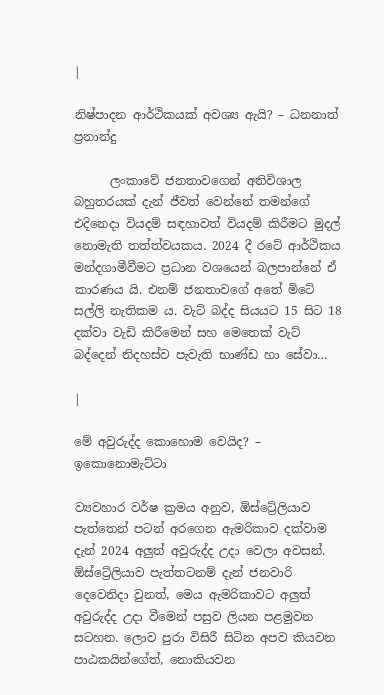|

නිෂ්පාදන ආර්ථිකයක් අවශ්‍ය ඇයි? – ධනනාත් ප්‍රනාන්දු

      ලංකාවේ ජනතාවගෙන් අතිවිශාල බහුතරයක් දැන් ජීවත් වෙන්නේ තමන්ගේ එදිනෙදා වියදම් සඳහාවත් වියදම් කිරීමට මුදල් නොමැති තත්ත්වයකය. 2024 දී රටේ ආර්ථිකය මන්දගාමීවීමට ප්‍රධාන වශයෙන් බලපාන්නේ ඒ කාරණය යි. එනම් ජනතාවගේ අතේ මිටේ සල්ලි නැතිකම ය. වැට් බද්ද සියයට 15 සිට 18 දක්වා වැඩි කිරීමෙන් සහ මෙතෙක් වැට් බද්දෙන් නිදහස්ව පැවැති භාණ්ඩ හා සේවා…

|

මේ අවුරුද්ද කොහොම වෙයිද? – ඉකොනොමැට්ටා

ව්‍යවහාර වර්ෂ ක්‍රමය අනුව, ඕස්ට්‍රේලියාව පැත්තෙන් පටන් අරගෙන ඇමරිකාව දක්වාම දැන් 2024 අලුත් අවුරුද්ද උදා වෙලා අවසන්. ඕස්ට්‍රේලියාව පැත්තටනම් දැන් ජනවාරි දෙවෙනිදා වුනත්, මෙය ඇමරිකාවට අලුත් අවුරුද්ද උදා වීමෙන් පසුව ලියන පළමුවන සටහන. ලොව පුරා විසිරී සිටින අපව කියවන පාඨකයින්ගේත්, නොකියවන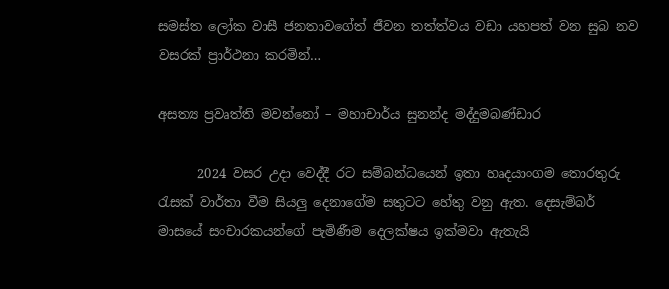සමස්ත ලෝක වාසී ජනතාවගේත් ජීවන තත්ත්වය වඩා යහපත් වන සුබ නව වසරක් ප්‍රාර්ථනා කරමින්…

අසත්‍ය ප්‍රවෘත්ති මවන්නෝ – මහාචාර්ය සුනන්ද මද්දුමබණ්ඩාර

      2024 වසර උදා වෙද්දී රට සම්බන්ධයෙන් ඉතා හෘදයාංගම තොරතුරු රැසක් වාර්තා වීම සියලු දෙනාගේම සතුටට හේතු වනු ඇත. දෙසැම්බර් මාසයේ සංචාරකයන්ගේ පැමිණීම දෙලක්ෂය ඉක්මවා ඇතැයි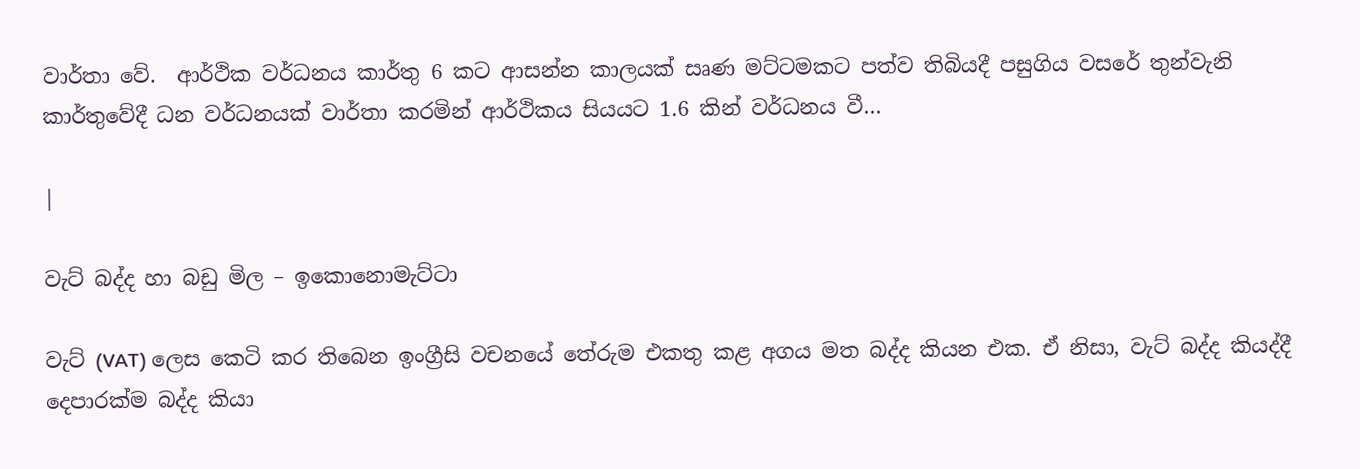වාර්තා වේ.  ආර්ථික වර්ධනය කාර්තු 6 කට ආසන්න කාලයක් සෘණ මට්ටමකට පත්ව තිබියදී පසුගිය වසරේ තුන්වැනි කාර්තුවේදී ධන වර්ධනයක් වාර්තා කරමින් ආර්ථිකය සියයට 1.6 කින් වර්ධනය වී…

|

වැට් බද්ද හා බඩු මිල – ඉකොනොමැට්ටා

වැට් (VAT) ලෙස කෙටි කර තිබෙන ඉංග්‍රීසි වචනයේ තේරුම එකතු කළ අගය මත බද්ද කියන එක. ඒ නිසා, වැට් බද්ද කියද්දී දෙපාරක්ම බද්ද කියා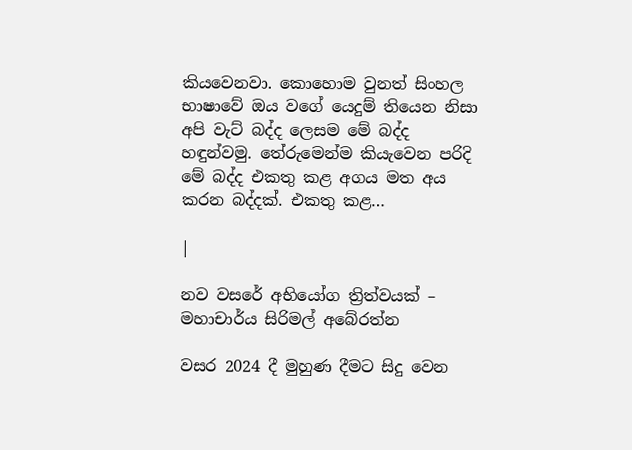කියවෙනවා. කොහොම වුනත් සිංහල භාෂාවේ ඔය වගේ යෙදුම් තියෙන නිසා අපි වැට් බද්ද ලෙසම මේ බද්ද හඳුන්වමු. තේරුමෙන්ම කියැවෙන පරිදි මේ බද්ද එකතු කළ අගය මත අය කරන බද්දක්. එකතු කළ…

|

නව වසරේ අභියෝග ත්‍රිත්වයක් – මහාචාර්ය සිරිමල් අබේරත්න

වසර 2024 දී මුහුණ දීමට සිදු වෙන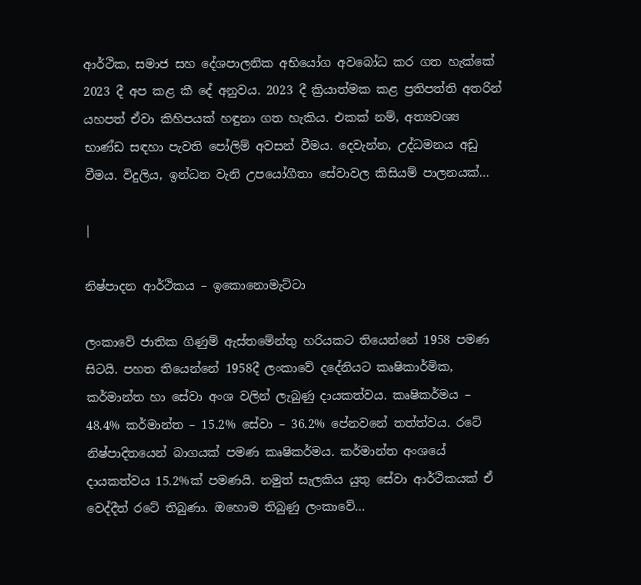ආර්ථික, සමාජ සහ දේශපාලනික අභියෝග අවබෝධ කර ගත හැක්කේ 2023 දී අප කළ කී දේ අනුවය. 2023 දී ක්‍රියාත්මක කළ ප්‍රතිපත්ති අතරින් යහපත් ඒවා කිහිපයක් හඳුනා ගත හැකිය. එකක් නම්, අත්‍යවශ්‍ය භාණ්ඩ සඳහා පැවති පෝලිම් අවසන් වීමය. දෙවැන්න, උද්ධමනය අඩු වීමය. විදුලිය, ඉන්ධන වැනි උපයෝගීතා සේවාවල කිසියම් පාලනයක්…

|

නිෂ්පාදන ආර්ථිකය – ඉකොනොමැට්ටා

ලංකාවේ ජාතික ගිණුම් ඇස්තමේන්තු හරියකට තියෙන්නේ 1958 පමණ සිටයි. පහත තියෙන්නේ 1958දී ලංකාවේ දදේනියට කෘෂිකාර්මික, කර්මාන්ත හා සේවා අංශ වලින් ලැබුණු දායකත්වය. කෘෂිකර්මය – 48.4% කර්මාන්ත – 15.2% සේවා – 36.2% පේනවනේ තත්ත්වය. රටේ නිෂ්පාදිතයෙන් බාගයක් පමණ කෘෂිකර්මය. කර්මාන්ත අංශයේ දායකත්වය 15.2%ක් පමණයි. නමුත් සැලකිය යුතු සේවා ආර්ථිකයක් ඒ වෙද්දීත් රටේ තිබුණා. ඔහොම තිබුණු ලංකාවේ…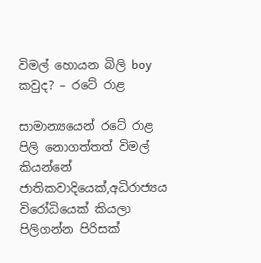විමල් හොයන බිලි boy කවුද? – රටේ රාළ

සාමාන්‍යයෙන් රටේ රාළ පිලි නොගත්තත් විමල් කියන්නේ ජාතිකවාදියෙක්,අධිරාජ්‍යය විරෝධියෙක් කියලා පිලිගන්න පිරිසක්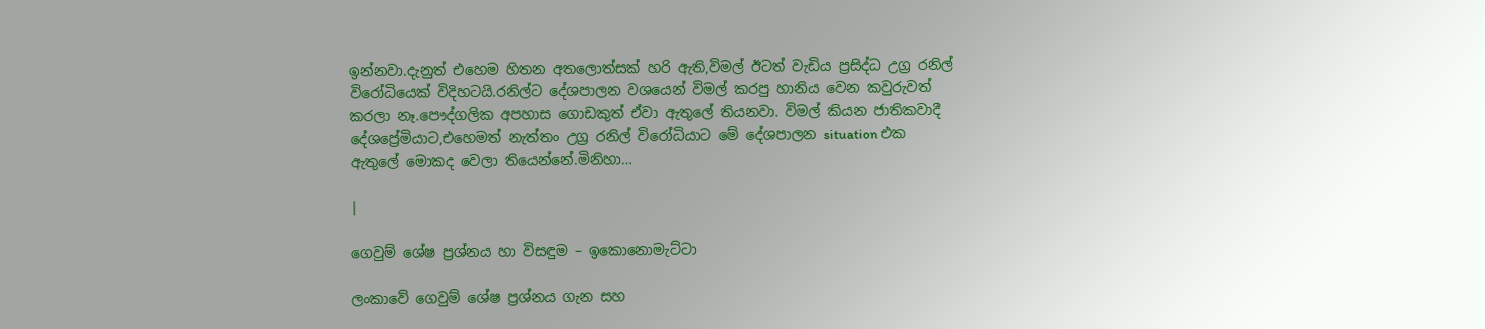ඉන්නවා.දැනුත් එහෙම හිතන අතලොත්සක් හරි ඇති,විමල් ඊටත් වැඩිය ප්‍රසිද්ධ උග්‍ර රනිල් විරෝධියෙක් විදිහටයි.රනිල්ට දේශපාලන වශයෙන් විමල් කරපු හානිය වෙන කවුරුවත් කරලා නෑ.පෞද්ගලික අපහාස ගොඩකුත් ඒවා ඇතුලේ තියනවා. විමල් කියන ජාතිකවාදී දේශප්‍රේමියාට,එහෙමත් නැත්තං උග්‍ර රනිල් විරෝධියාට මේ දේශපාලන situation එක ඇතුලේ මොකද වෙලා තියෙන්නේ.මිනිහා…

|

ගෙවුම් ශේෂ ප්‍රශ්නය හා විසඳුම – ඉකොනොමැට්ටා

ලංකාවේ ගෙවුම් ශේෂ ප්‍රශ්නය ගැන සහ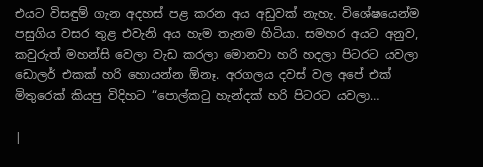එයට විසඳුම් ගැන අදහස් පළ කරන අය අඩුවක් නැහැ. විශේෂයෙන්ම පසුගිය වසර තුළ එවැනි අය හැම තැනම හිටියා. සමහර අයට අනුව, කවුරුත් මහන්සි වෙලා වැඩ කරලා මොනවා හරි හදලා පිටරට යවලා ඩොලර් එකක් හරි හොයන්න ඕනෑ. අරගලය දවස් වල අපේ එක් මිතුරෙක් කියපු විදිහට “පොල්කටු හැන්දක් හරි පිටරට යවලා…

|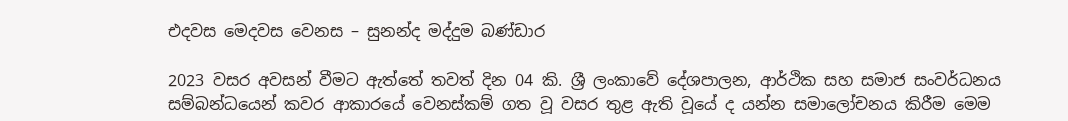එදවස මෙදවස වෙනස – සුනන්ද මද්දුම බණ්ඩාර

2023 වසර අවසන් වීමට ඇත්තේ තවත් දින 04 කි. ශ්‍රී ලංකාවේ දේශපාලන, ආර්ථික සහ සමාජ සංවර්ධනය සම්බන්ධයෙන් කවර ආකාරයේ වෙනස්කම් ගත වූ වසර තුළ ඇති වූයේ ද යන්න සමාලෝචනය කිරීම මෙම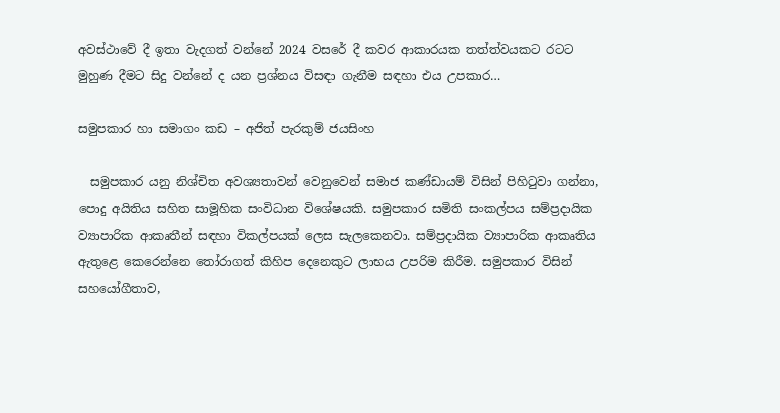අවස්ථාවේ දී ඉතා වැදගත් වන්නේ 2024 වසරේ දී කවර ආකාරයක තත්ත්වයකට රටට මුහුණ දීමට සිදු වන්නේ ද යන ප්‍රශ්නය විසඳා ගැනීම සඳහා එය උපකාර…

සමුපකාර හා සමාගං කඩ – අජිත් පැරකුම් ජයසිංහ

  සමුපකාර යනු නිශ්චිත අවශ්‍යතාවන් වෙනුවෙන් සමාජ කණ්ඩායම් විසින් පිහිටුවා ගන්නා, පොදු අයිතිය සහිත සාමූහික සංවිධාන විශේෂයකි. සමුපකාර සමිති සංකල්පය සම්ප්‍රදායික ව්‍යාපාරික ආකෘතීන් සඳහා විකල්පයක් ලෙස සැලකෙනවා. සම්ප්‍රදායික ව්‍යාපාරික ආකෘතිය ඇතුළෙ කෙරෙන්නෙ තෝරාගත් කිහිප දෙනෙකුට ලාභය උපරිම කිරීම. සමුපකාර විසින් සහයෝගීතාව,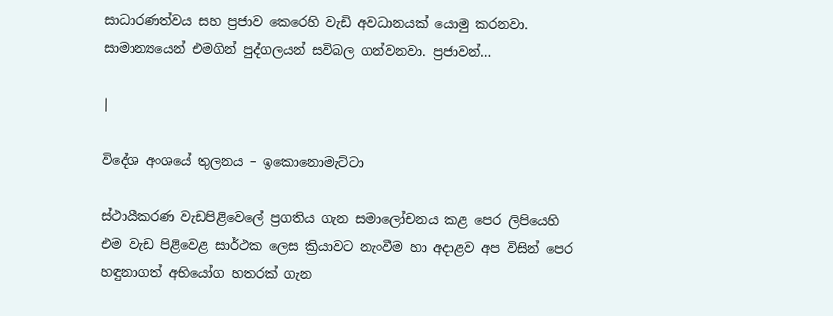සාධාරණත්වය සහ ප්‍රජාව කෙරෙහි වැඩි අවධානයක් යොමු කරනවා. සාමාන්‍යයෙන් එමගින් පුද්ගලයන් සවිබල ගන්වනවා. ප්‍රජාවන්…

|

විදේශ අංශයේ තුලනය – ඉකොනොමැට්ටා

ස්ථායීකරණ වැඩපිළිවෙලේ ප්‍රගතිය ගැන සමාලෝචනය කළ පෙර ලිපියෙහි එම වැඩ පිළිවෙළ සාර්ථක ලෙස ක්‍රියාවට නැංවීම හා අදාළව අප විසින් පෙර හඳුනාගත් අභියෝග හතරක් ගැන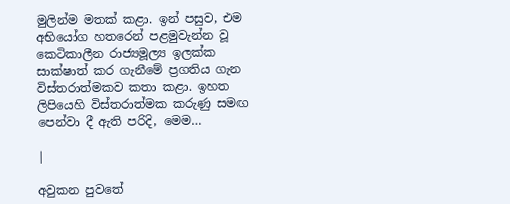මුලින්ම මතක් කළා. ඉන් පසුව, එම අභියෝග හතරෙන් පළමුවැන්න වූ කෙටිකාලීන රාජ්‍යමූල්‍ය ඉලක්ක සාක්ෂාත් කර ගැනීමේ ප්‍රගතිය ගැන විස්තරාත්මකව කතා කළා. ඉහත ලිපියෙහි විස්තරාත්මක කරුණු සමඟ පෙන්වා දී ඇති පරිදි, මෙම…

|

අවුකන පුවතේ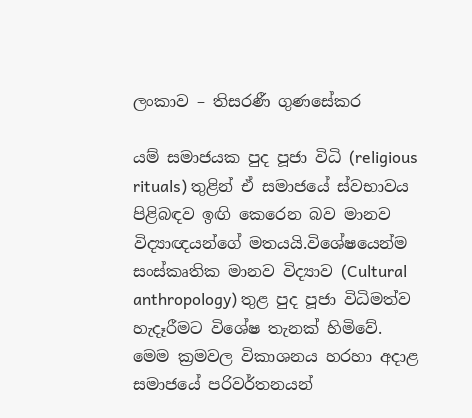ලංකාව – තිසරණී ගුණසේකර

යම් සමාජයක පුද පූජා විධි (religious rituals) තුළින් ඒ සමාජයේ ස්වභාවය පිළිබඳව ඉඟි කෙරෙන බව මානව විද්‍යාඥයන්ගේ මතයයි.විශේෂයෙන්ම සංස්කෘතික මානව විද්‍යාව (Cultural anthropology) තුළ පුද පූජා විධිමත්ව හැදෑරීමට විශේෂ තැනක් හිමිවේ. මෙම ක්‍රමවල විකාශනය හරහා අදාළ සමාජයේ පරිවර්තනයන්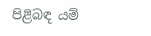පිළිබඳ යම්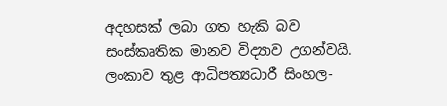අදහසක් ලබා ගත හැකි බව සංස්කෘතික මානව විද්‍යාව උගන්වයි. ලංකාව තුළ ආධිපත්‍යධාරී සිංහල-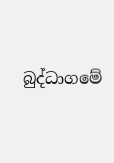බුද්ධාගමේ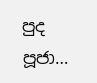පුද පූජා…